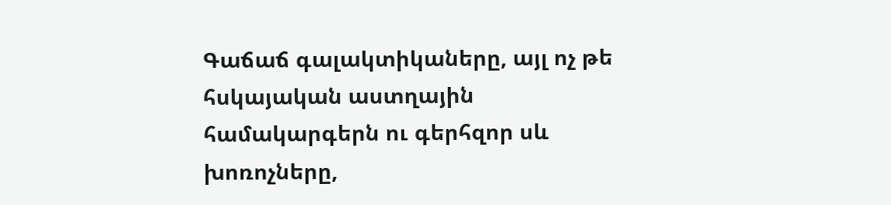Գաճաճ գալակտիկաները, այլ ոչ թե հսկայական աստղային համակարգերն ու գերհզոր սև խոռոչները,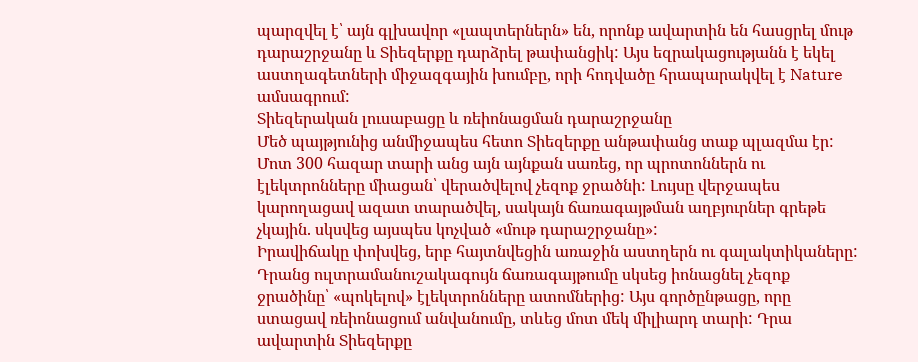պարզվել է՝ այն գլխավոր «լապտերներն» են, որոնք ավարտին են հասցրել մութ դարաշրջանը և Տիեզերքը դարձրել թափանցիկ: Այս եզրակացությանն է եկել աստղագետների միջազգային խումբը, որի հոդվածը հրապարակվել է Nature ամսագրում:
Տիեզերական լուսաբացը և ռեիոնացման դարաշրջանը
Մեծ պայթյունից անմիջապես հետո Տիեզերքը անթափանց տաք պլազմա էր: Մոտ 300 հազար տարի անց այն այնքան սառեց, որ պրոտոններն ու էլեկտրոնները միացան՝ վերածվելով չեզոք ջրածնի: Լույսը վերջապես կարողացավ ազատ տարածվել, սակայն ճառագայթման աղբյուրներ գրեթե չկային. սկսվեց այսպես կոչված «մութ դարաշրջանը»:
Իրավիճակը փոխվեց, երբ հայտնվեցին առաջին աստղերն ու գալակտիկաները: Դրանց ուլտրամանուշակագույն ճառագայթումը սկսեց իոնացնել չեզոք ջրածինը՝ «պոկելով» էլեկտրոնները ատոմներից: Այս գործընթացը, որը ստացավ ռեիոնացում անվանումը, տևեց մոտ մեկ միլիարդ տարի: Դրա ավարտին Տիեզերքը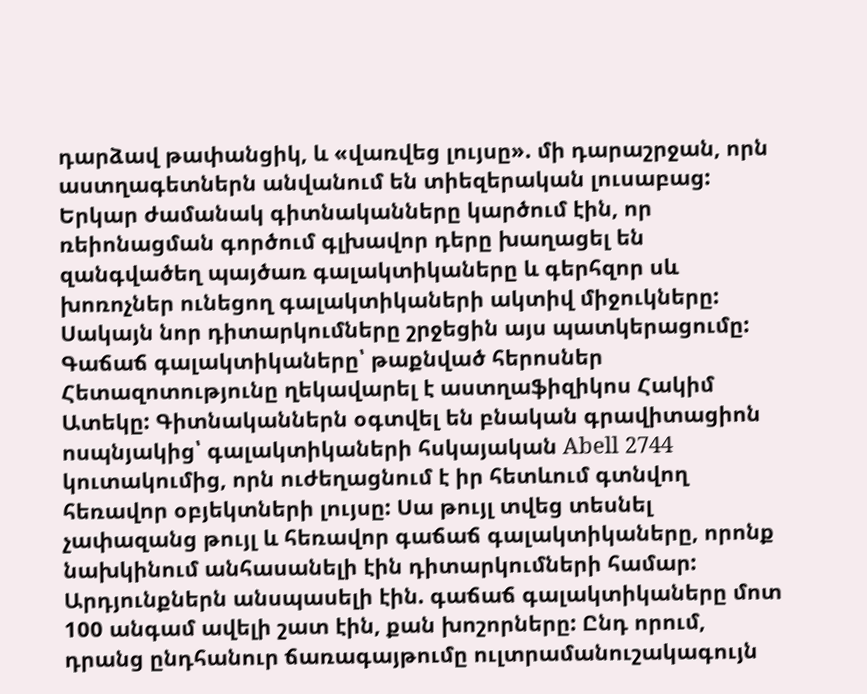դարձավ թափանցիկ, և «վառվեց լույսը». մի դարաշրջան, որն աստղագետներն անվանում են տիեզերական լուսաբաց:
Երկար ժամանակ գիտնականները կարծում էին, որ ռեիոնացման գործում գլխավոր դերը խաղացել են զանգվածեղ պայծառ գալակտիկաները և գերհզոր սև խոռոչներ ունեցող գալակտիկաների ակտիվ միջուկները: Սակայն նոր դիտարկումները շրջեցին այս պատկերացումը:
Գաճաճ գալակտիկաները՝ թաքնված հերոսներ
Հետազոտությունը ղեկավարել է աստղաֆիզիկոս Հակիմ Ատեկը: Գիտնականներն օգտվել են բնական գրավիտացիոն ոսպնյակից՝ գալակտիկաների հսկայական Abell 2744 կուտակումից, որն ուժեղացնում է իր հետևում գտնվող հեռավոր օբյեկտների լույսը: Սա թույլ տվեց տեսնել չափազանց թույլ և հեռավոր գաճաճ գալակտիկաները, որոնք նախկինում անհասանելի էին դիտարկումների համար:
Արդյունքներն անսպասելի էին. գաճաճ գալակտիկաները մոտ 100 անգամ ավելի շատ էին, քան խոշորները: Ընդ որում, դրանց ընդհանուր ճառագայթումը ուլտրամանուշակագույն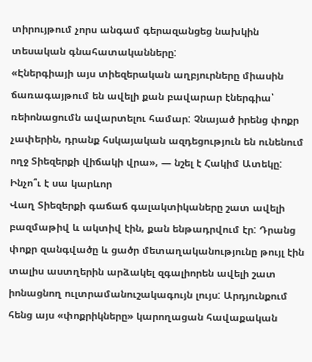տիրույթում չորս անգամ գերազանցեց նախկին տեսական գնահատականները:
«Էներգիայի այս տիեզերական աղբյուրները միասին ճառագայթում են ավելի քան բավարար էներգիա՝ ռեիոնացումն ավարտելու համար: Չնայած իրենց փոքր չափերին, դրանք հսկայական ազդեցություն են ունենում ողջ Տիեզերքի վիճակի վրա», — նշել է Հակիմ Ատեկը:
Ինչո՞ւ է սա կարևոր
Վաղ Տիեզերքի գաճաճ գալակտիկաները շատ ավելի բազմաթիվ և ակտիվ էին, քան ենթադրվում էր: Դրանց փոքր զանգվածը և ցածր մետաղականությունը թույլ էին տալիս աստղերին արձակել զգալիորեն ավելի շատ իոնացնող ուլտրամանուշակագույն լույս: Արդյունքում հենց այս «փոքրիկները» կարողացան հավաքական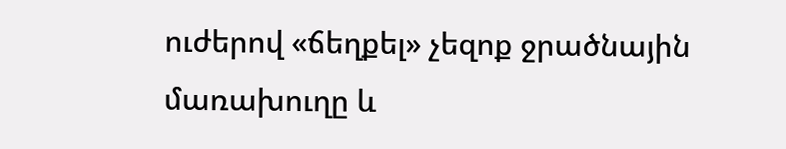ուժերով «ճեղքել» չեզոք ջրածնային մառախուղը և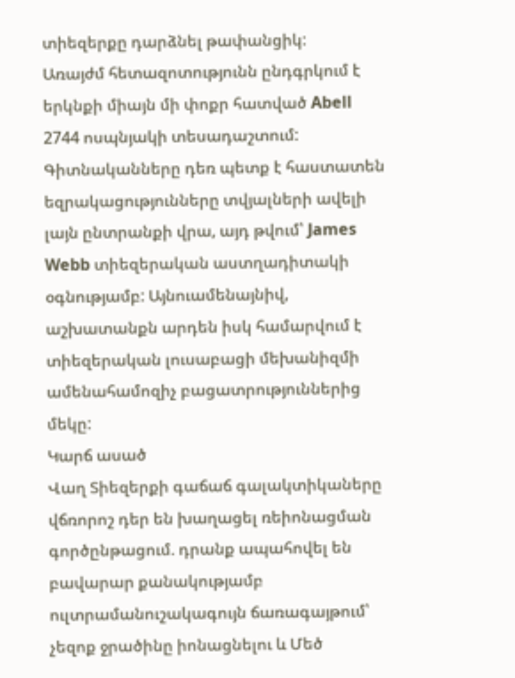տիեզերքը դարձնել թափանցիկ:
Առայժմ հետազոտությունն ընդգրկում է երկնքի միայն մի փոքր հատված Abell 2744 ոսպնյակի տեսադաշտում: Գիտնականները դեռ պետք է հաստատեն եզրակացությունները տվյալների ավելի լայն ընտրանքի վրա, այդ թվում՝ James Webb տիեզերական աստղադիտակի օգնությամբ: Այնուամենայնիվ, աշխատանքն արդեն իսկ համարվում է տիեզերական լուսաբացի մեխանիզմի ամենահամոզիչ բացատրություններից մեկը:
Կարճ ասած
Վաղ Տիեզերքի գաճաճ գալակտիկաները վճռորոշ դեր են խաղացել ռեիոնացման գործընթացում. դրանք ապահովել են բավարար քանակությամբ ուլտրամանուշակագույն ճառագայթում՝ չեզոք ջրածինը իոնացնելու և Մեծ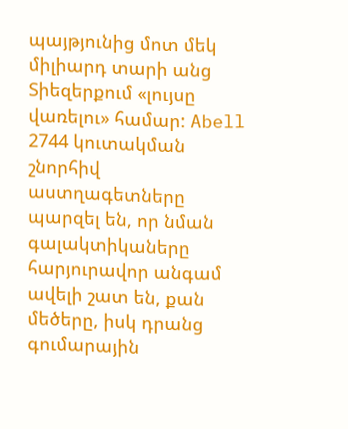պայթյունից մոտ մեկ միլիարդ տարի անց Տիեզերքում «լույսը վառելու» համար: Abell 2744 կուտակման շնորհիվ աստղագետները պարզել են, որ նման գալակտիկաները հարյուրավոր անգամ ավելի շատ են, քան մեծերը, իսկ դրանց գումարային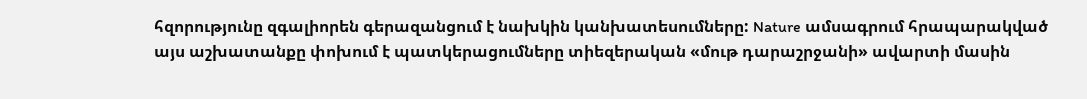հզորությունը զգալիորեն գերազանցում է նախկին կանխատեսումները: Nature ամսագրում հրապարակված այս աշխատանքը փոխում է պատկերացումները տիեզերական «մութ դարաշրջանի» ավարտի մասին